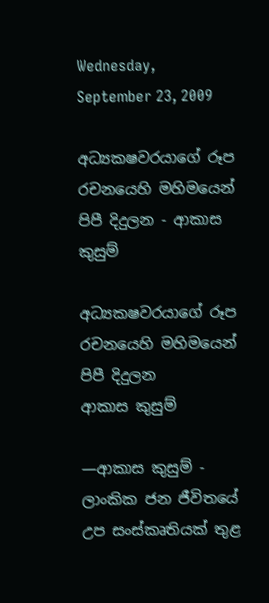Wednesday, September 23, 2009

අධ්‍යක‍ෂවරයාගේ රූප රචනයෙහි මහිමයෙන් පිපී දිදුලන - ආකාස කුසුම්

අධ්‍යක‍ෂවරයාගේ රූප රචනයෙහි මහිමයෙන් පිපී දිදුලන
ආකාස කුසුම්

—ආකාස කුසුම් - ලාංකික ජන ජීවිතයේ උප සංස්කෘතියක් තුළ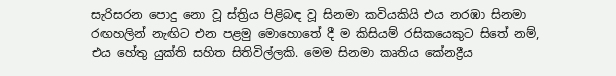සැරිසරන පොදු නො වූ ස්ත්‍රිය පිළිබඳ වූ සිනමා කවියකියි එය නරඹා සිනමා රඟහලින් නැඟිට එන පළමු මොහොතේ දී ම කිසියම් රසිකයෙකුට සිතේ නම්, එය හේතු යුක්ති සහිත සිතිවිල්ලකි. මෙම සිනමා කෘතිය කේන‍ද්‍රීය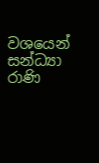වශයෙන් සන්ධ්‍යා රාණි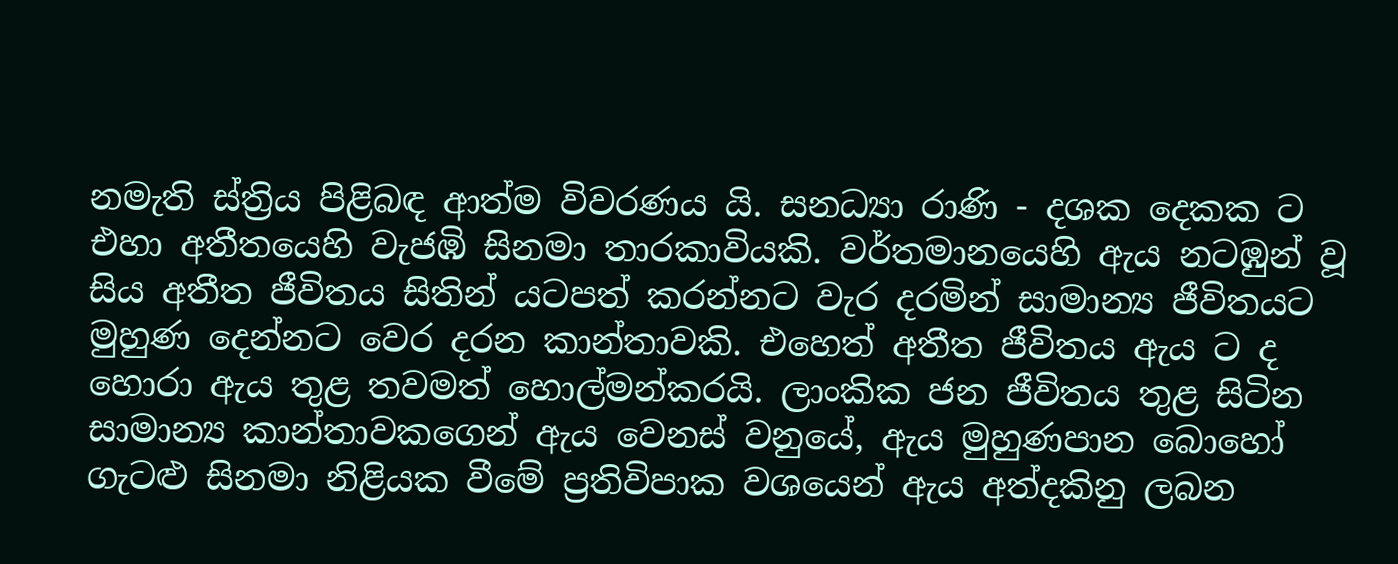නමැති ස්ත්‍රිය පිළිබඳ ආත්ම විවරණය යි. සන‍ධ්‍යා රාණි - දශක දෙකක ට එහා අතීතයෙහි වැජඹි සිනමා තාරකාවියකි. වර්තමානයෙහි ඇය නටඹුන් වූ සිය අතීත ජීවිතය සිතින් යටපත් කරන්නට වැර දරමින් සාමාන්‍ය ජීවිතයට මුහුණ දෙන්නට වෙර දරන කාන්තාවකි. එහෙත් අතීත ජීවිතය ඇය ට ද හොරා ඇය තුළ තවමත් හොල්මන්කරයි. ලාංකික ජන ජීවිතය තුළ සිටින සාමාන්‍ය කාන්තාවකගෙන් ඇය වෙනස් වනුයේ, ඇය මුහුණපාන බොහෝ ගැටළු සිනමා නිළියක වීමේ ප්‍රතිවිපාක වශයෙන් ඇය අත්දකිනු ලබන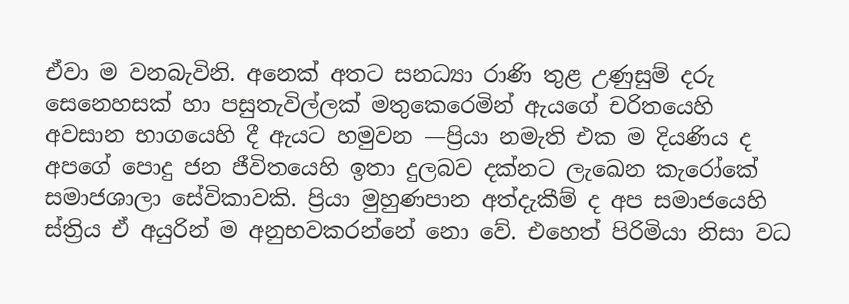ඒවා ම වනබැවිනි. අනෙක් අතට සන‍ධ්‍යා රාණි තුළ උණුසුම් දරු සෙනෙහසක් හා පසුතැවිල්ලක් මතුකෙරෙමින් ඇයගේ චරිතයෙහි අවසාන භාගයෙහි දී ඇයට හමුවන —ප්‍රියා නමැති එක ම දියණිය ද අපගේ පොදු ජන ජීවිතයෙහි ඉතා දුලබව දක්නට ලැඛෙන කැරෝකේ සමාජශාලා සේවිකාවකි. ප්‍රියා මුහුණපාන අත්දැකීම් ද අප සමාජයෙහි ස්ත්‍රිය ඒ අයුරින් ම අනුභවකරන්නේ නො වේ. එහෙත් පිරිමියා නිසා වධ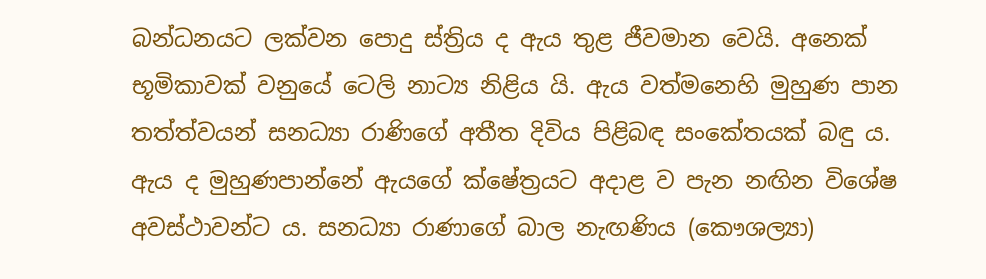බන්ධනයට ලක්වන පොදු ස්ත්‍රිය ද ඇය තුළ ජීවමාන වෙයි. අනෙක් භූමිකාවක් වනුයේ ටෙලි නාට්‍ය නිළිය යි. ඇය වත්මනෙහි මුහුණ පාන තත්ත්වයන් සන‍ධ්‍යා රාණිගේ අතීත දිවිය පිළිබඳ සංකේතයක් බඳු ය. ඇය ද මුහුණපාන්නේ ඇයගේ ක්ෂේත්‍රයට අදාළ ව පැන නඟින විශේෂ අවස්ථාවන්ට ය. සන‍ධ්‍යා රාණාගේ බාල නැඟණිය (කෞශල්‍යා)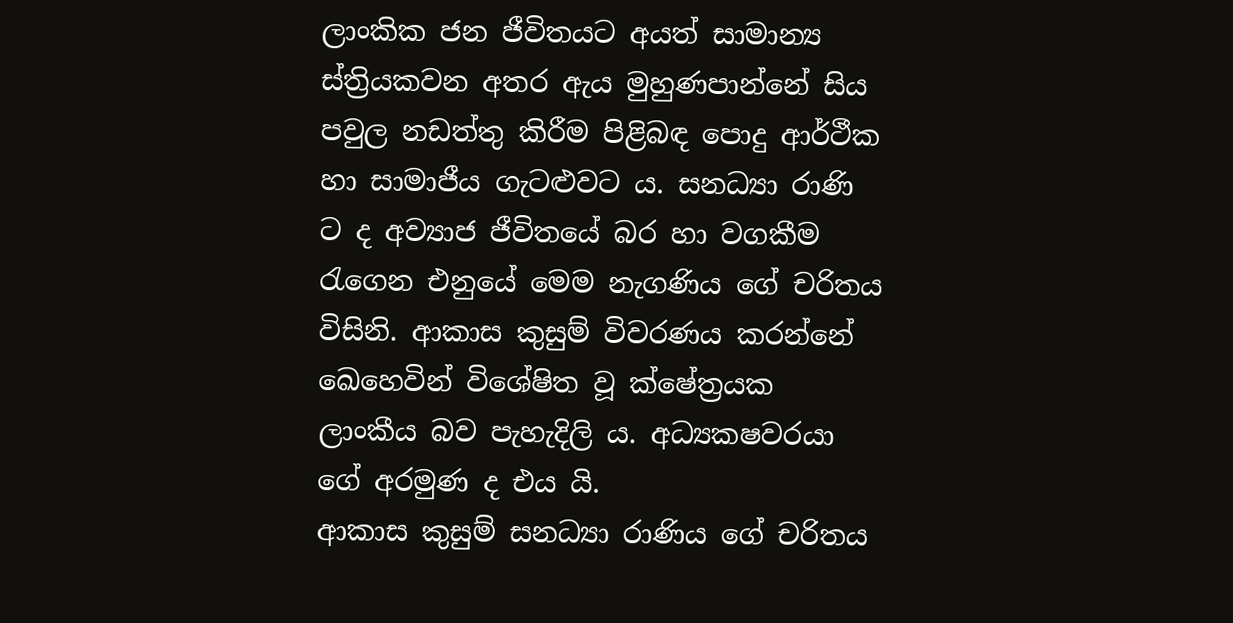ලාංකික ජන ජීවිතයට අයත් සාමාන්‍ය ස්ත්‍රියකවන අතර ඇය මුහුණපාන්නේ සිය පවුල නඩත්තු කිරීම පිළිබඳ පොදු ආර්ථීක හා සාමාජීය ගැටළුවට ය. සන‍ධ්‍යා රාණි ට ද අව්‍යාජ ජීවිතයේ බර හා වගකීම රැගෙන එනුයේ මෙම නැගණිය ගේ චරිතය විසිනි. ආකාස කුසුම් විවරණය කරන්නේ ඛෙහෙවින් විශේෂිත වූ ක්ෂේත්‍රයක ලාංකීය බව පැහැදිලි ය. අධ්‍යක‍ෂවරයා ගේ අරමුණ ද එය යි.
ආකාස කුසුම් සන‍ධ්‍යා රාණිය ගේ චරිතය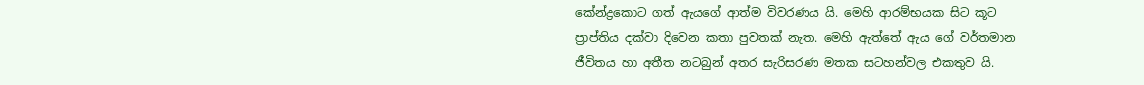කේන්ද්‍රකොට ගත් ඇයගේ ආත්ම විවරණය යි. මෙහි ආරම්භයක සිට කූට ප්‍රාප්තිය දක්වා දිවෙන කතා පුවතක් නැත. මෙහි ඇත්තේ ඇය ගේ වර්තමාන ජීවිතය හා අතීත නටබුන් අතර සැරිසරණ මතක සටහන්වල එකතුව යි.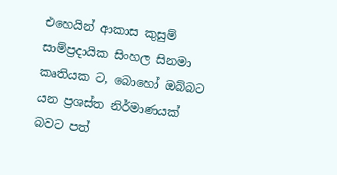එහෙයින් ආකාස කුසුම් සාම්ප්‍රදායික සිංහල සිනමා කෘතියක ට, බොහෝ ඔබ්බට යන ප්‍රශස්ත නිර්මාණයක් බවට පත්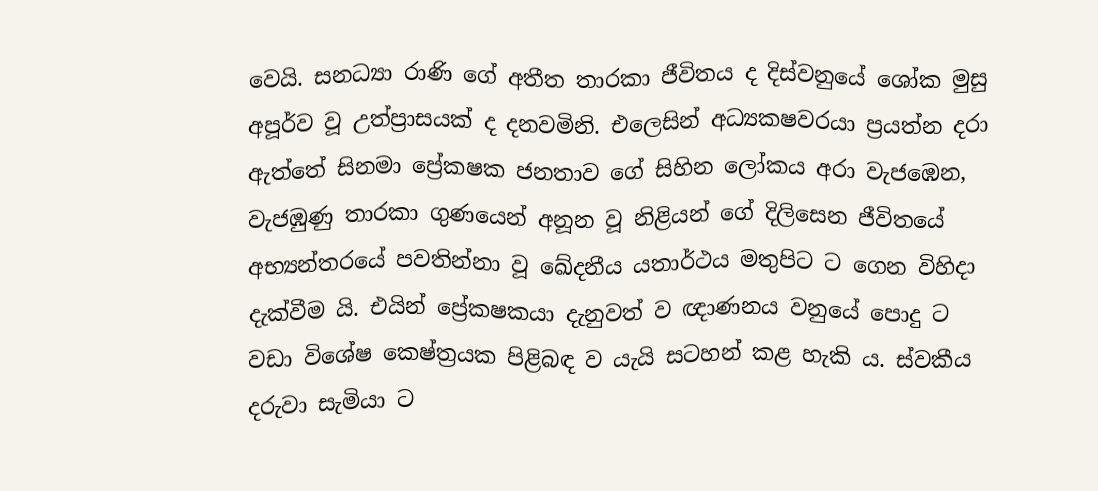වෙයි. සන‍ධ්‍යා රාණි ගේ අතීත තාරකා ජීවිතය ද දිස්වනුයේ ශෝක මුසු අපූර්ව වූ උත්ප්‍රාසයක් ද දනවමිනි. එලෙසින් අධ්‍යක‍ෂවරයා ප්‍රයත්න දරා ඇත්තේ සිනමා ප්‍රේක‍ෂක ජනතාව ගේ සිහින ලෝකය අරා වැජඹෙන, වැජඹුණු තාරකා ගුණයෙන් අනූන වූ නිළියන් ගේ දිලිසෙන ජීවිතයේ අභ්‍යන්තරයේ පවතින්නා වූ ඛේදනීය යතාර්ථය මතුපිට ට ගෙන විහිදා දැක්වීම යි. එයින් ප්‍රේක‍ෂකයා දැනුවත් ව ඥාණනය වනුයේ පොදු ට වඩා විශේෂ ‍‍‍‍කෙ‍ෂ්ත්‍රයක පිළිබඳ ව යැයි සටහන් කළ හැකි ය. ස්වකීය දරුවා සැමියා ට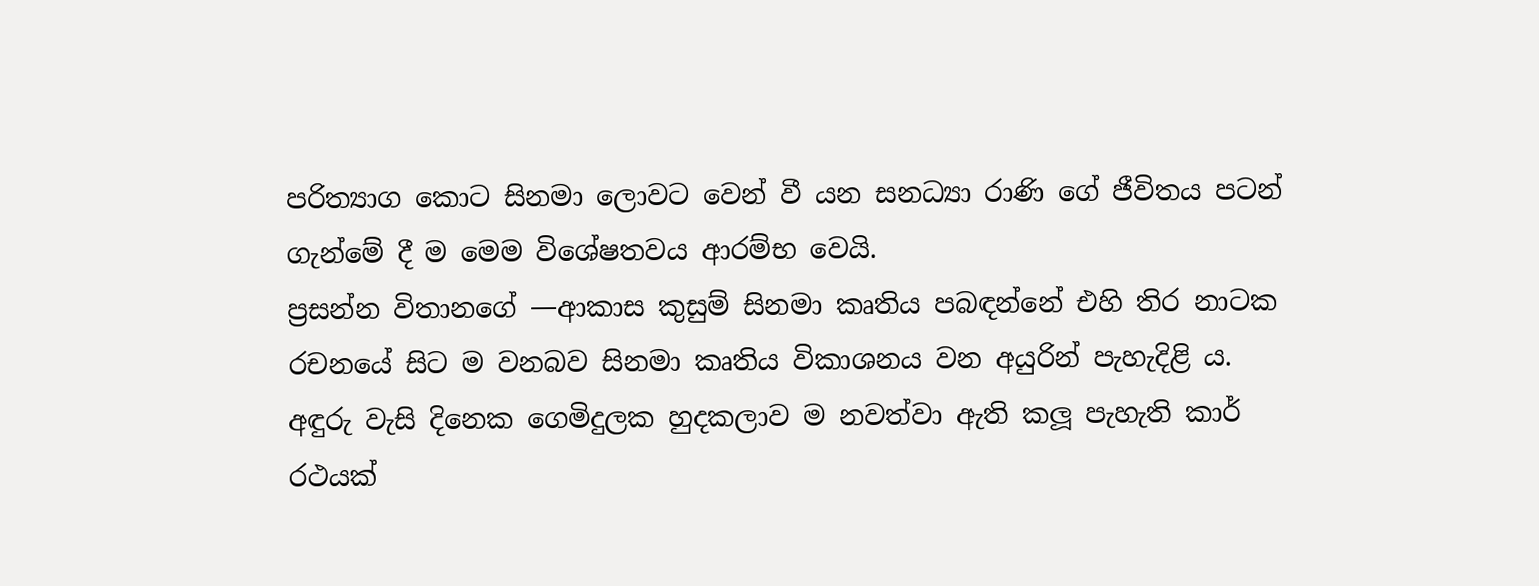පරිත්‍යාග කොට සිනමා ලොවට වෙන් වී යන සන‍ධ්‍යා රාණි ගේ ජීවිතය පටන් ගැන්මේ දී ම මෙම විශේෂත‍වය ආරම්භ වෙයි.
ප්‍රසන්න විතානගේ —ආකාස කුසුම් සිනමා කෘතිය පබඳන්නේ එහි තිර නාටක රචනයේ සිට ම වනබව සිනමා කෘතිය විකාශනය වන අයුරින් පැහැදිළි ය.
අඳුරු වැසි දිනෙක ගෙමිදුලක හුදකලාව ම නවත්වා ඇති කලූ පැහැති කාර් රථයක්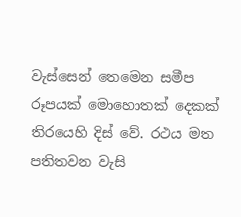වැස්සෙන් තෙමෙන සමීප රූපයක් මොහොතක් දෙකක් තිරයෙහි දිස් වේ. රථය මත පතිතවන වැසි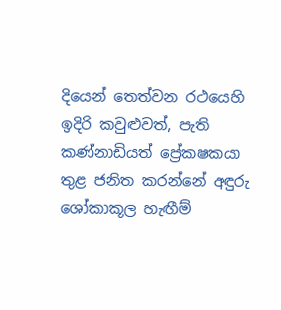දියෙන් තෙත්වන රථයෙහි ඉදිරි කවුළුවත්, පැති කණ්නාඩියත් ප්‍රේක‍ෂකයා තුළ ජනිත කරන්නේ අඳුරු ශෝකාකූල හැඟීම්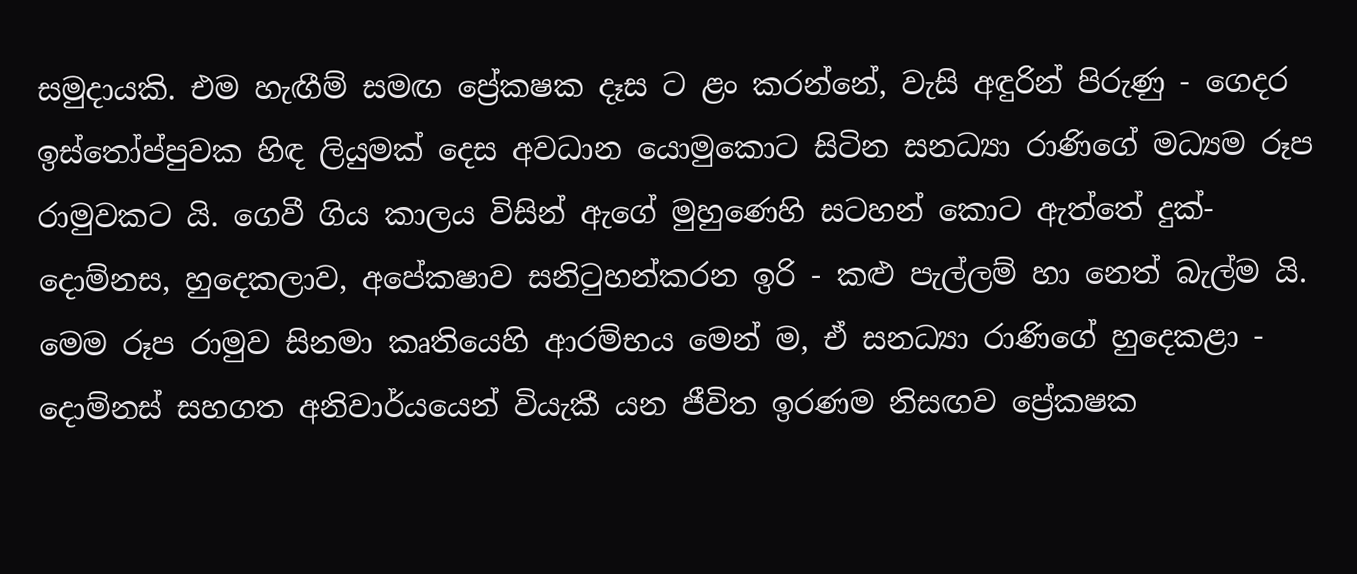සමුදායකි. එම හැඟීම් සමඟ ප්‍රේක‍ෂක දෑස ට ළං කරන්නේ, වැසි අඳුරින් පිරුණු - ගෙදර ඉස්තෝප්පුවක හිඳ ලියුමක් දෙස අවධාන යොමුකොට සිටින සන‍ධ්‍යා රාණිගේ මධ්‍යම රූප රාමුවකට යි. ගෙවී ගිය කාලය විසින් ඇගේ මුහුණෙහි සටහන් කොට ඇත්තේ දුක්-දොම්නස, හුදෙකලාව, අපේක‍ෂාව සනිටුහන්කරන ඉරි - කළු පැල්ලම් හා නෙත් බැල්ම යි. මෙම රූප රාමුව සිනමා කෘතියෙහි ආරම්භය මෙන් ම, ඒ සන‍ධ්‍යා රාණිගේ හුදෙකළා - දොම්නස් සහගත අනිවාර්යයෙන් වියැකී යන ජීවිත ඉරණම නිසඟව ප්‍රේක‍ෂක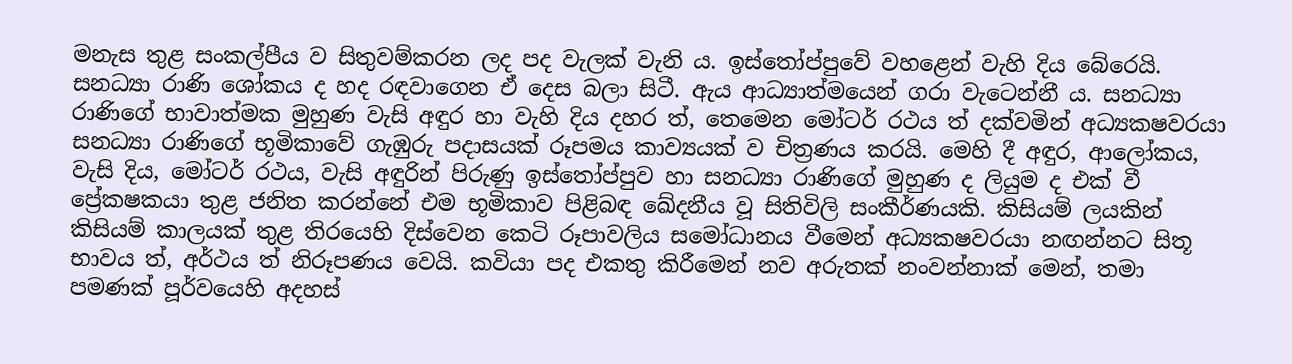මනැස තුළ සංකල්පීය ව සිතුවම්කරන ලද පද වැලක් වැනි ය. ඉස්තෝප්පුවේ වහළෙන් වැහි දිය බේරෙයි. සන‍ධ්‍යා රාණි ශෝකය ද හද රඳවාගෙන ඒ දෙස බලා සිටී. ඇය ආධ්‍යාත්මයෙන් ගරා වැටෙන්නී ය. සන‍ධ්‍යා රාණිගේ භාවාත්මක මුහුණ වැසි අඳුර හා වැහි දිය දහර ත්, තෙමෙන මෝටර් රථය ත් දක්වමින් අධ්‍යක‍ෂවරයා සන‍ධ්‍යා රාණිගේ භූමිකාවේ ගැඹුරු පදාසයක් රූපමය කාව්‍යයක් ව චිත්‍රණය කරයි. මෙහි දී අඳුර, ආලෝකය, වැසි දිය, මෝටර් රථය, වැසි අඳුරින් පිරුණු ඉස්තෝප්පුව හා සන‍ධ්‍යා රාණිගේ මුහුණ ද ලියුම ද එක් වී ප්‍රේක‍ෂකයා තුළ ජනිත කරන්නේ එම භූමිකාව පිළිබඳ ඛේදනීය වූ සිතිවිලි සංකීර්ණයකි. කිසියම් ලයකින් කිසියම් කාලයක් තුළ තිරයෙහි දිස්වෙන කෙටි රූපාවලිය සමෝධානය වීමෙන් අධ්‍යක‍ෂවරයා නඟන්නට සිතූ භාවය ත්, අර්ථය ත් නිරූපණය වෙයි. කවියා පද එකතු කිරීමෙන් නව අරුතක් නංවන්නාක් මෙන්, තමා පමණක් පූර්වයෙහි අදහස්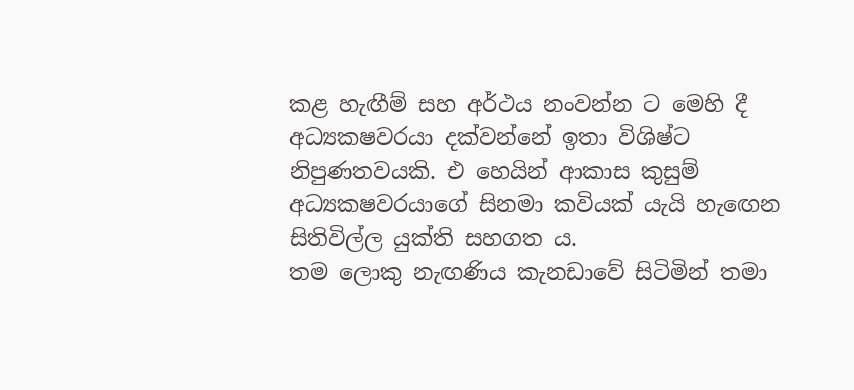කළ හැඟීම් සහ අර්ථය නංවන්න ට මෙහි දී අධ්‍යක‍ෂවරයා දක්වන්නේ ඉතා විශිෂ්ට නිපුණත‍වයකි. එ හෙයින් ආකාස කුසුම් අධ්‍යක‍ෂවරයාගේ සිනමා කවියක් යැයි හැඟෙන සිතිවිල්ල යුක්ති සහගත ය.
තම ලොකු නැඟණිය කැනඩාවේ සිටිමින් තමා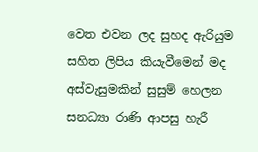වෙත එවන ලද සුහද ඇරියුම සහිත ලිපිය කියැවීමෙන් මද අස්වැසුමකින් සුසුම් හෙලන සන‍ධ්‍යා රාණි ආපසු හැරී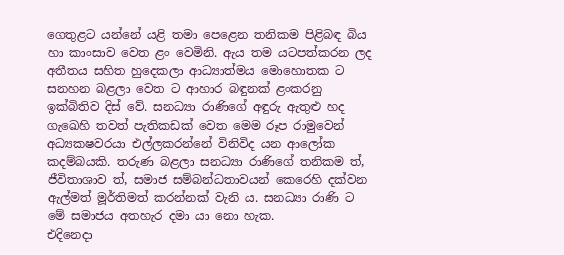ගෙතුළට යන්නේ යළි තමා පෙළෙන තනිකම පිළිබඳ බිය හා කාංසාව වෙත ළං වෙමිනි. ඇය තම යටපත්කරන ලද අතීතය සහිත හුදෙකලා ආධ්‍යාත්මය මොහොතක ට සනහන බළලා වෙත ට ආහාර බඳුනක් ළංකරනු ඉක්බිතිව දිස් වේ. සන‍ධ්‍යා රාණිගේ අඳුරු ඇතුළු හද ගැඛෙහි තවත් පැතිකඩක් වෙත මෙම රූප රාමුවෙන් අධ්‍යක‍ෂවරයා එල්ලකරන්නේ විනිවිද යන ආලෝක කදම්බයකි. තරුණ බළලා සන‍ධ්‍යා රාණිගේ තනිකම ත්, ජීවිතාශාව ත්, සමාජ සම්බන්ධතාවයන් කෙරෙහි දක්වන ඇල්මත් මූර්තිමත් කරන්නක් වැනි ය. සන‍ධ්‍යා රාණි ට මේ සමාජය අතහැර දමා යා නො හැක.
එදිනෙදා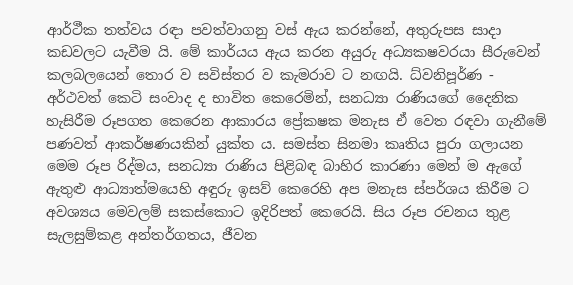ආර්ථීක තත්වය රඳා පවත්වාගනු වස් ඇය කරන්නේ, අතුරුපස සාදා කඩවලට යැවීම යි. මේ කාර්යය ඇය කරන අයුරු අධ්‍යක‍ෂවරයා සීරුවෙන් කලබලයෙන් තොර ව සවිස්තර ව කැමරාව ට නඟයි. ධ්වනිපූර්ණ - අර්ථවත් කෙටි සංවාද ද භාවිත කෙරෙමින්, සන‍ධ්‍යා රාණියගේ දෛනික හැසිරීම රූපගත කෙරෙන ආකාරය ප්‍රේක‍ෂක මනැස ඒ වෙත රඳවා ගැනීමේ පණවත් ආකර්ෂණයකින් යුක්ත ය. සමස්ත සිනමා කෘතිය පුරා ගලායන මෙම රූප රිද්මය, සන‍ධ්‍යා රාණිය පිළිබඳ බාහිර කාරණා මෙන් ම ඇගේ ඇතුළු ආධ්‍යාත්මයෙහි අඳුරු ඉසව් කෙරෙහි අප මනැස ස්පර්ශය කිරීම ට අවශ්‍යය මෙවලම් සකස්කොට ඉදිරිපත් කෙරෙයි. සිය රූප රචනය තුළ සැලසුම්කළ අන්තර්ගතය, ජීවන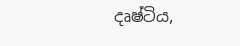දෘෂ්ටිය,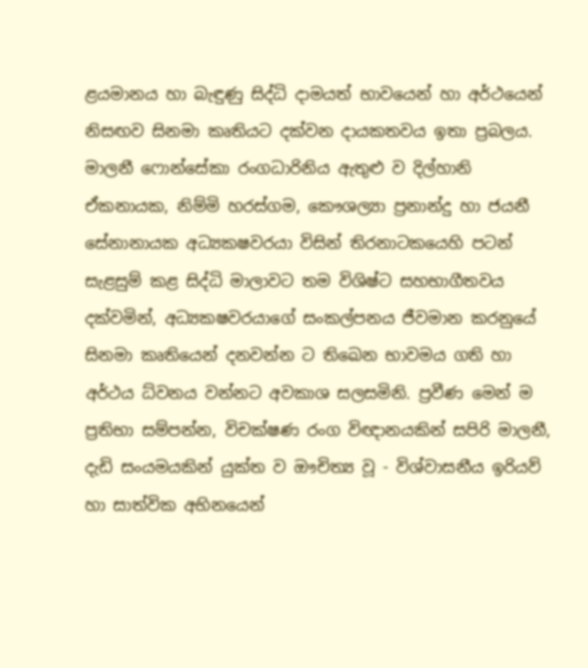ළයමානය හා බැඳුණු සිද්ධි දාමයත් භාවයෙන් හා අර්ථයෙන් නිසඟව සිනමා කෘතියට දක්වන දායකත‍වය ඉතා ප්‍රබලය.
මාලනී ෆොන්සේකා රංගධාරිනිය ඇතුළු ව දිල්හානි ඒකනායක, නිම්මි හරස්ගම, කෞශල්‍යා ප්‍රනාන්දු හා ජයනී සේනානායක අධ්‍යක‍ෂවරයා විසින් තිරනාටකයෙහි පටන් සැළසුම් කළ සිද්ධි මාලාවට තම විශිෂ්ට සහභාගීත‍වය දක්වමින්, අධ්‍යක‍ෂවරයාගේ සංකල්පනය ජීවමාන කරනුයේ සිනමා කෘතියෙන් දනවන්න ට තිඛෙන භාවමය ගති හා අර්ථය ධ්වනය වන්නට අවකාශ සලසමිනි. ප්‍රවීණ මෙන් ම ප්‍රතිභා සම්පන්න, විචක්ෂණ රංග විඥානයකින් සපිරි මාලනී, දැඩි සංයමයකින් යුක්ත ව ඖචිත්‍ය වූ - විශ්වාසනීය ඉරියව් හා සාත්වික අභිනයෙන්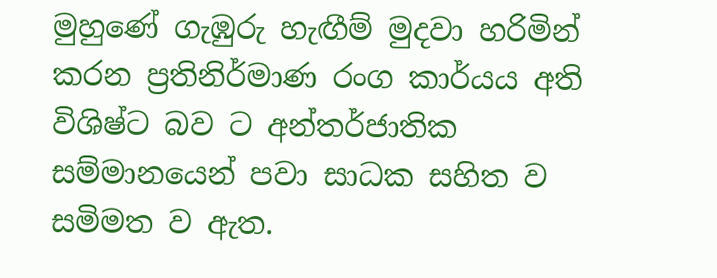මුහුණේ ගැඹුරු හැඟීම් මුදවා හරිමින් කරන ප්‍රතිනිර්මාණ රංග කාර්යය අති විශිෂ්ට බව ට අන්තර්ජාතික සම්මානයෙන් පවා සාධක සහිත ව සමිමත ව ඇත.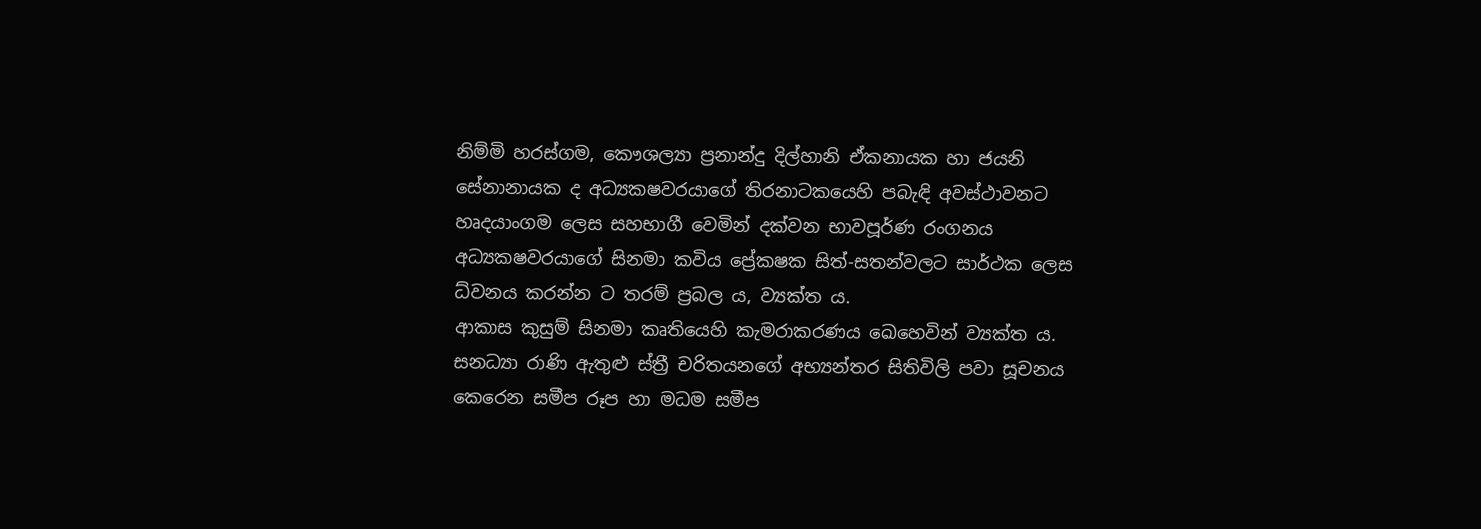නිම්මි හරස්ගම, කෞශල්‍යා ප්‍රනාන්දු දිල්හානි ඒකනායක හා ජයනි සේනානායක ද අධ්‍යක‍ෂවරයාගේ තිරනාටකයෙහි පබැඳි අවස්ථාවනට හෘදයාංගම ලෙස සහභාගී වෙමින් දක්වන භාවපූර්ණ රංගනය අධ්‍යක‍ෂවරයාගේ සිනමා කවිය ප්‍රේක‍ෂක සිත්-සතන්වලට සාර්ථක ලෙස ධ්වනය කරන්න ට තරම් ප්‍රබල ය, ව්‍යක්ත ය.
ආකාස කුසුම් සිනමා කෘතියෙහි කැමරාකරණය ඛෙහෙවින් ව්‍යක්ත ය. සන‍ධ්‍යා රාණි ඇතුළු ස්ත්‍රී චරිතයනගේ අභ්‍යන්තර සිතිවිලි පවා සූචනය කෙරෙන සමීප රූප හා මධම සමීප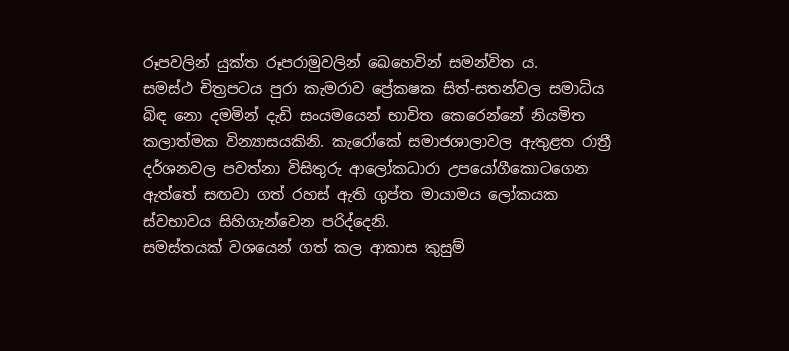රූපවලින් යුක්ත රූපරාමුවලින් ඛෙහෙවින් සමන්විත ය.
සමස්ථ චිත්‍රපටය පුරා කැමරාව ප්‍රේක‍ෂක සිත්-සතන්වල සමාධිය බිඳ නො දමමින් දැඩි සංයමයෙන් භාවිත කෙරෙන්නේ නියමිත කලාත්මක වින්‍යාසයකිනි. කැරෝකේ සමාජශාලාවල ඇතුළත රාත්‍රී දර්ශනවල පවත්නා විසිතුරු ආලෝකධාරා උපයෝගීකොටගෙන ඇත්තේ සඟවා ගත් රහස් ඇති ගුප්ත මායාමය ලෝකයක ස්වභාවය සිහිගැන්වෙන පරිද්දෙනි.
සමස්තයක් වශයෙන් ගත් කල ආකාස කුසුම්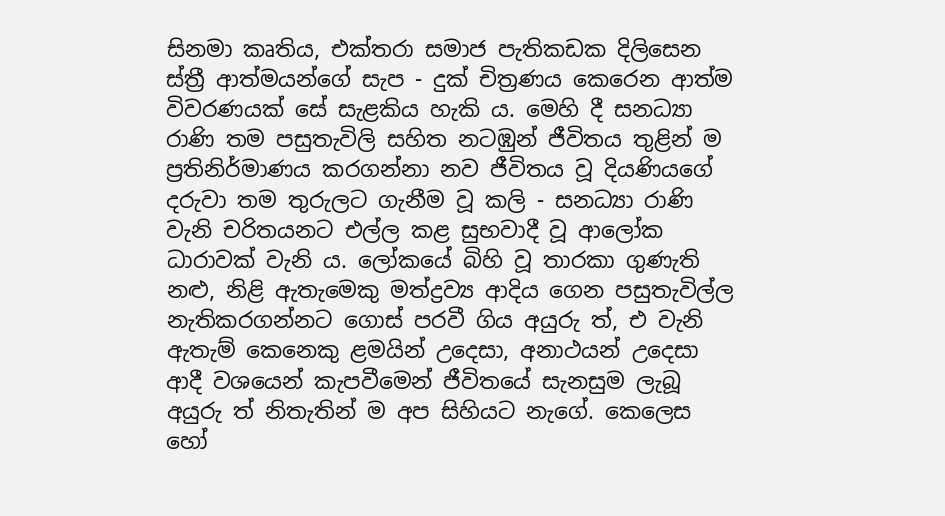සිනමා කෘතිය, එක්තරා සමාජ පැතිකඩක දිලිසෙන ස්ත්‍රී ආත්මයන්ගේ සැප - දුක් චිත්‍රණය කෙරෙන ආත්ම විවරණයක් සේ සැළකිය හැකි ය. මෙහි දී සන‍ධ්‍යා රාණි තම පසුතැවිලි සහිත නටඹුන් ජීවිතය තුළින් ම ප්‍රතිනිර්මාණය කරගන්නා නව ජීවිතය වූ දියණියගේ දරුවා තම තුරුලට ගැනීම වූ කලි - සන‍ධ්‍යා රාණි වැනි චරිතයනට එල්ල කළ සුභවාදී වූ ආලෝක ධාරාවක් වැනි ය. ලෝකයේ බිහි වූ තාරකා ගුණැති නළු, නිළි ඇතැමෙකු මත්ද්‍රව්‍ය ආදිය ගෙන පසුතැවිල්ල නැතිකරගන්නට ගොස් පරවී ගිය අයුරු ත්, එ වැනි ඇතැම් කෙනෙකු ළමයින් උදෙසා, අනාථයන් උදෙසා ආදී වශයෙන් කැපවීමෙන් ජීවිතයේ සැනසුම ලැබූ අයුරු ත් නිතැතින් ම අප සිහියට නැගේ. කෙලෙස හෝ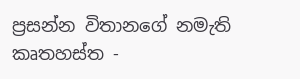ප්‍රසන්න විතානගේ නමැති කෘතහස්ත -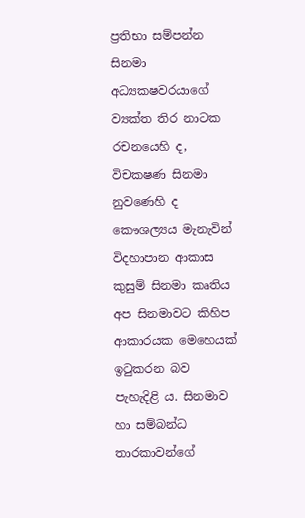ප්‍රතිභා සම්පන්න සිනමා අධ්‍යක‍ෂවරයාගේ ව්‍යක්ත තිර නාටක රචනයෙහි ද, විචක‍ෂණ සිනමා නුවණෙහි ද කෞශල්‍යය මැනැවින් විදහාපාන ආකාස කුසුම් සිනමා කෘතිය අප සිනමාවට කිහිප ආකාරයක මෙහෙයක් ඉටුකරන බව පැහැදිළි ය. සිනමාව හා සම්බන්ධ තාරකාවන්ගේ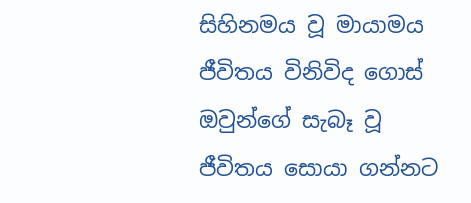සිහිනමය වූ මායාමය ජීවිතය විනිවිද ගොස් ඔවුන්ගේ සැබෑ වූ ජීවිතය සොයා ගන්නට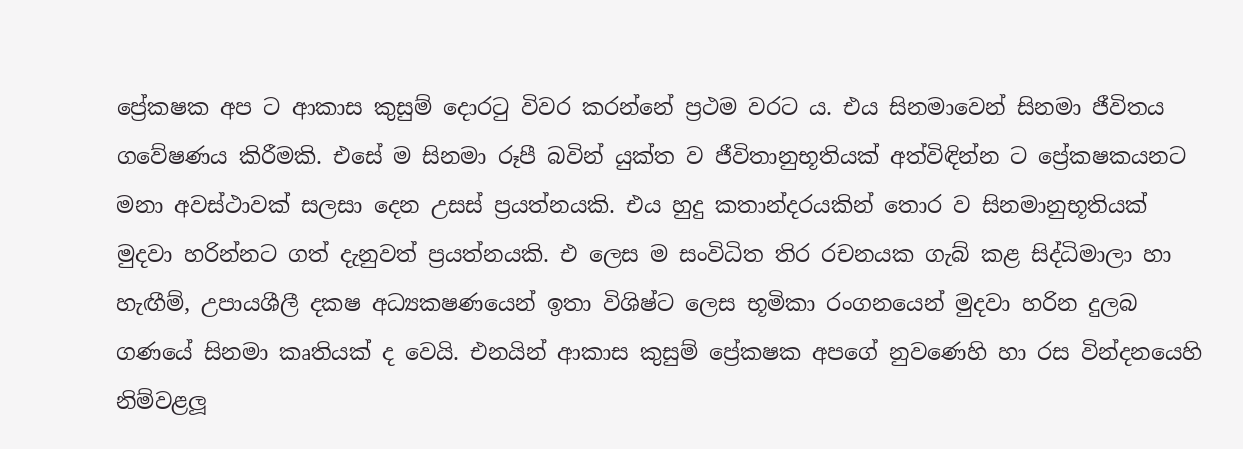ප්‍රේක‍ෂක අප ට ආකාස කුසුම් දොරටු විවර කරන්නේ ප්‍රථම වරට ය. එය සිනමාවෙන් සිනමා ජීවිතය ගවේෂණය කිරීමකි. එසේ ම සිනමා රූපී බවින් යුක්ත ව ජීවිතානුභූතියක් අත්විඳින්න ට ප්‍රේක‍ෂකයනට මනා අවස්ථාවක් සලසා දෙන උසස් ප්‍රයත්නයකි. එය හුදු කතාන්දරයකින් තොර ව සිනමානුභූතියක් මුදවා හරින්නට ගත් දැනුවත් ප්‍රයත්නයකි. එ ලෙස ම සංවිධිත තිර රචනයක ගැබ් කළ සිද්ධිමාලා හා හැඟීම්, උපායශීලී දක‍ෂ අධ්‍යක‍ෂණයෙන් ඉතා විශිෂ්ට ලෙස භූමිකා රංගනයෙන් මුදවා හරින දුලබ ගණයේ සිනමා කෘතියක් ද වෙයි. එනයින් ආකාස කුසුම් ප්‍රේක‍ෂක අපගේ නුවණෙහි හා රස වින්දනයෙහි නිම්වළලූ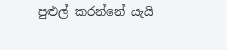පුළුල් කරන්නේ යැයි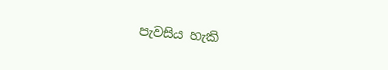පැවසිය හැකි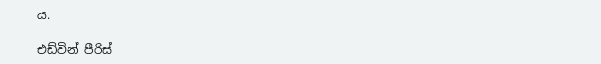ය.

එඩ්වින් පීරිස්